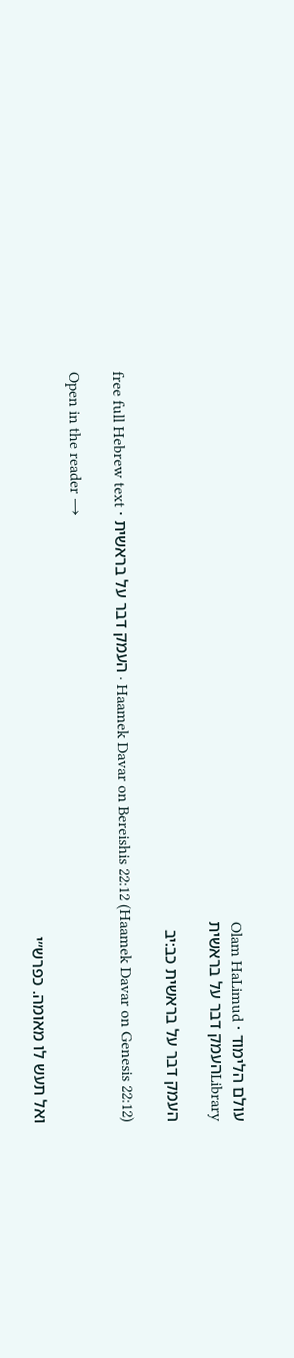עולם הלימוד · Olam HaLimud
Libraryהעמק דבר על בראשית

העמק דבר על בראשית כב:יב

Haamek Davar on Bereishis 22:12 (Haamek Davar on Genesis 22:12) · העמק דבר על בראשית · free full Hebrew text

Open in the reader →

ואל תעש לו מאומה. כפרש״י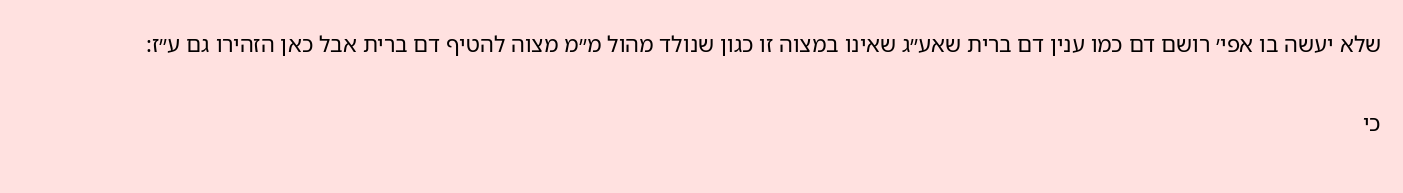שלא יעשה בו אפי׳ רושם דם כמו ענין דם ברית שאע״ג שאינו במצוה זו כגון שנולד מהול מ״מ מצוה להטיף דם ברית אבל כאן הזהירו גם ע״ז:

כי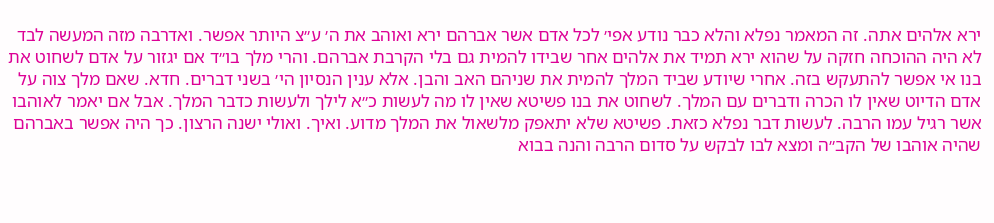ירא אלהים אתה. זה המאמר נפלא והלא כבר נודע אפי׳ לכל אדם אשר אברהם ירא ואוהב את ה׳ ע״צ היותר אפשר. ואדרבה מזה המעשה לבד לא היה ההוכחה חזקה על שהוא ירא תמיד את אלהים אחר שבידו להמית גם בלי הקרבת אברהם. והרי מלך בו״ד אם יגזור על אדם לשחוט את בנו אי אפשר להתעקש בזה. אחרי שיודע שביד המלך להמית את שניהם האב והבן. אלא ענין הנסיון הי׳ בשני דברים. חדא. שאם מלך צוה על אדם הדיוט שאין לו הכרה ודברים עם המלך. לשחוט את בנו פשיטא שאין לו מה לעשות כ״א לילך ולעשות כדבר המלך. אבל אם יאמר לאוהבו אשר רגיל עמו הרבה. לעשות דבר נפלא כזאת. פשיטא שלא יתאפק מלשאול את המלך מדוע. ואיך. ואולי ישנה הרצון. כך היה אפשר באברהם שהיה אוהבו של הקב״ה ומצא לבו לבקש על סדום הרבה והנה בבוא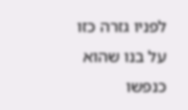לפניו גזרה כזו על בנו שהוא כנפשו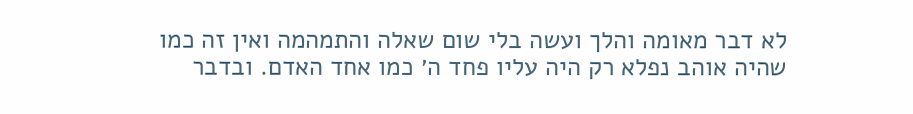לא דבר מאומה והלך ועשה בלי שום שאלה והתמהמה ואין זה כמו שהיה אוהב נפלא רק היה עליו פחד ה׳ כמו אחד האדם. ובדבר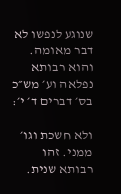שנוגע לנפשו לא דבר מאומה. והוא רבותא נפלאה וע׳ מש״כ בס׳ דברים ד׳ י׳:

ולא חשכת וגו׳ ממני. זהו רבותא שנית.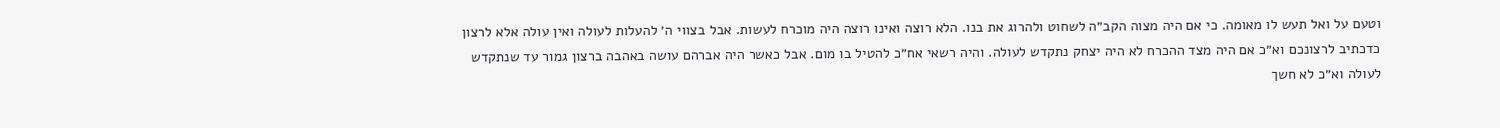וטעם על ואל תעש לו מאומה. כי אם היה מצוה הקב״ה לשחוט ולהרוג את בנו. הלא רוצה ואינו רוצה היה מוכרח לעשות. אבל בצווי ה׳ להעלות לעולה ואין עולה אלא לרצון כדכתיב לרצונכם וא״כ אם היה מצד ההכרח לא היה יצחק נתקדש לעולה. והיה רשאי אח״כ להטיל בו מום. אבל כאשר היה אברהם עושה באהבה ברצון גמור עד שנתקדש לעולה וא״כ לא חשך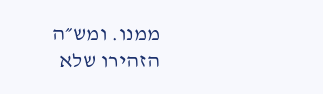ממנו. ומש״ה הזהירו שלא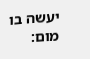יעשה בו מום: